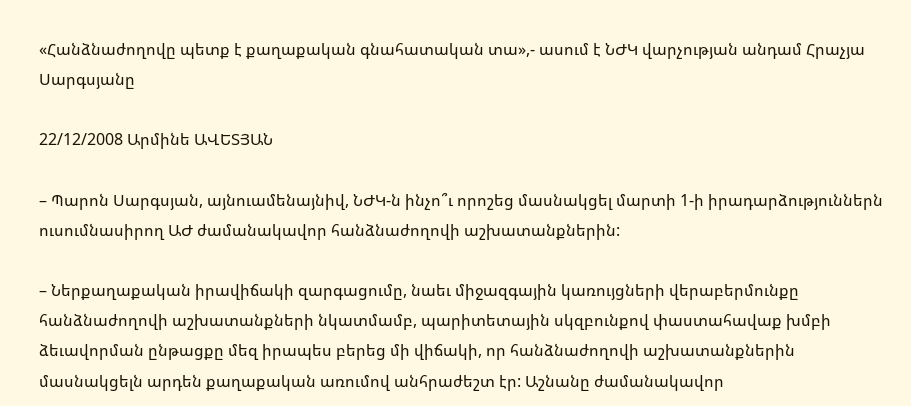«Հանձնաժողովը պետք է քաղաքական գնահատական տա»,- ասում է ՆԺԿ վարչության անդամ Հրաչյա Սարգսյանը

22/12/2008 Արմինե ԱՎԵՏՅԱՆ

– Պարոն Սարգսյան, այնուամենայնիվ, ՆԺԿ-ն ինչո՞ւ որոշեց մասնակցել մարտի 1-ի իրադարձություններն ուսումնասիրող ԱԺ ժամանակավոր հանձնաժողովի աշխատանքներին:

– Ներքաղաքական իրավիճակի զարգացումը, նաեւ միջազգային կառույցների վերաբերմունքը հանձնաժողովի աշխատանքների նկատմամբ, պարիտետային սկզբունքով փաստահավաք խմբի ձեւավորման ընթացքը մեզ իրապես բերեց մի վիճակի, որ հանձնաժողովի աշխատանքներին մասնակցելն արդեն քաղաքական առումով անհրաժեշտ էր: Աշնանը ժամանակավոր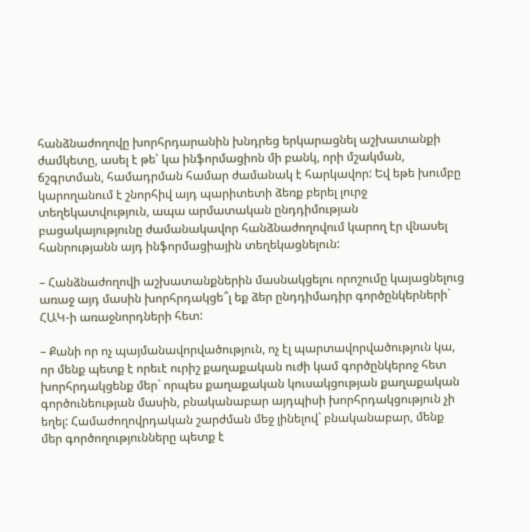հանձնաժողովը խորհրդարանին խնդրեց երկարացնել աշխատանքի ժամկետը, ասել է թե՝ կա ինֆորմացիոն մի բանկ, որի մշակման, ճշգրտման, համադրման համար ժամանակ է հարկավոր: Եվ եթե խումբը կարողանում է շնորհիվ այդ պարիտետի ձեռք բերել լուրջ տեղեկատվություն, ապա արմատական ընդդիմության բացակայությունը ժամանակավոր հանձնաժողովում կարող էր վնասել հանրությանն այդ ինֆորմացիային տեղեկացնելուն:

– Հանձնաժողովի աշխատանքներին մասնակցելու որոշումը կայացնելուց առաջ այդ մասին խորհրդակցե՞լ եք ձեր ընդդիմադիր գործընկերների` ՀԱԿ-ի առաջնորդների հետ:

– Քանի որ ոչ պայմանավորվածություն, ոչ էլ պարտավորվածություն կա, որ մենք պետք է որեւէ ուրիշ քաղաքական ուժի կամ գործընկերոջ հետ խորհրդակցենք մեր` որպես քաղաքական կուսակցության քաղաքական գործունեության մասին, բնականաբար այդպիսի խորհրդակցություն չի եղել: Համաժողովրդական շարժման մեջ լինելով` բնականաբար, մենք մեր գործողությունները պետք է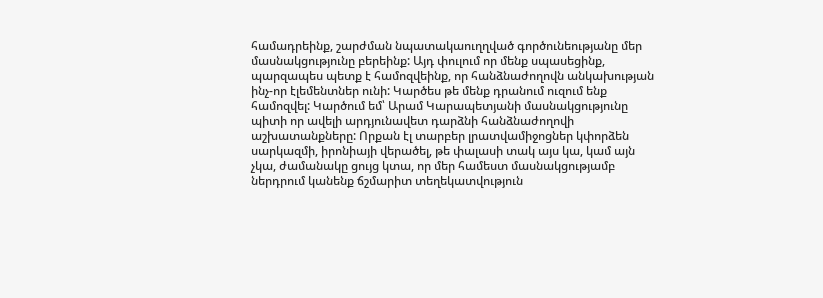համադրեինք, շարժման նպատակաուղղված գործունեությանը մեր մասնակցությունը բերեինք: Այդ փուլում որ մենք սպասեցինք, պարզապես պետք է համոզվեինք, որ հանձնաժողովն անկախության ինչ-որ էլեմենտներ ունի: Կարծես թե մենք դրանում ուզում ենք համոզվել: Կարծում եմ՝ Արամ Կարապետյանի մասնակցությունը պիտի որ ավելի արդյունավետ դարձնի հանձնաժողովի աշխատանքները: Որքան էլ տարբեր լրատվամիջոցներ կփորձեն սարկազմի, իրոնիայի վերածել, թե փալասի տակ այս կա, կամ այն չկա, ժամանակը ցույց կտա, որ մեր համեստ մասնակցությամբ ներդրում կանենք ճշմարիտ տեղեկատվություն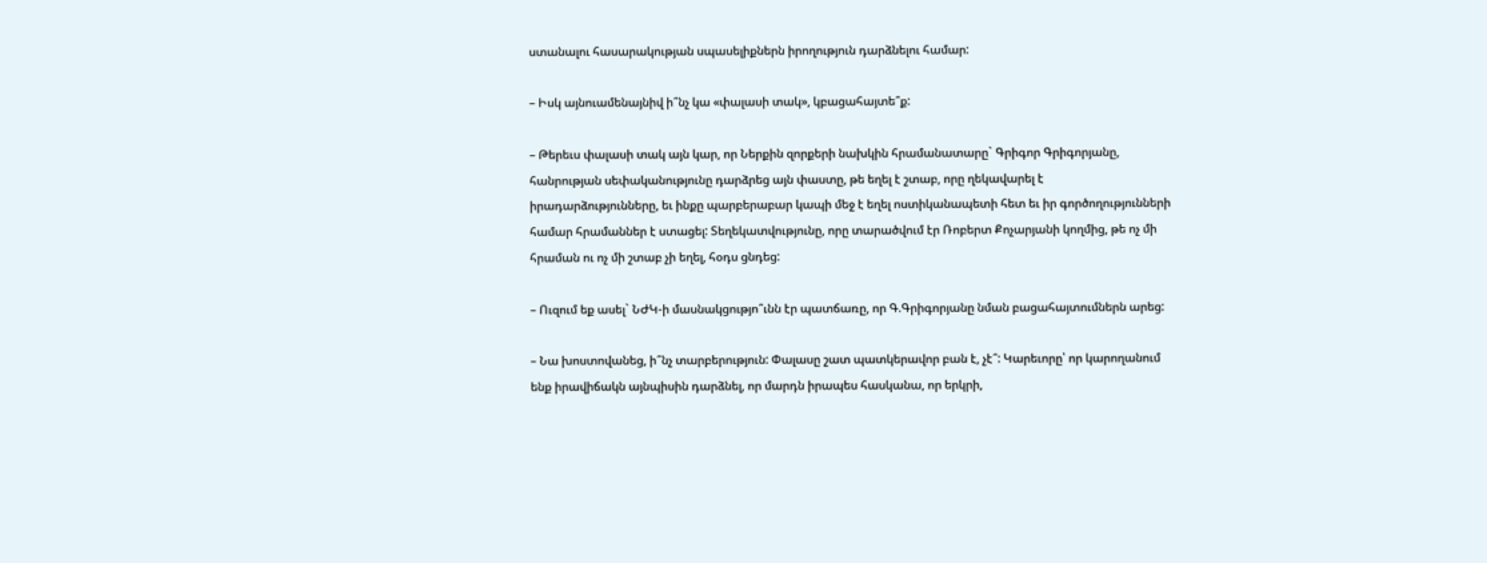ստանալու հասարակության սպասելիքներն իրողություն դարձնելու համար:

– Իսկ այնուամենայնիվ ի՞նչ կա «փալասի տակ», կբացահայտե՞ք:

– Թերեւս փալասի տակ այն կար, որ Ներքին զորքերի նախկին հրամանատարը` Գրիգոր Գրիգորյանը, հանրության սեփականությունը դարձրեց այն փաստը, թե եղել է շտաբ, որը ղեկավարել է իրադարձությունները, եւ ինքը պարբերաբար կապի մեջ է եղել ոստիկանապետի հետ եւ իր գործողությունների համար հրամաններ է ստացել: Տեղեկատվությունը, որը տարածվում էր Ռոբերտ Քոչարյանի կողմից, թե ոչ մի հրաման ու ոչ մի շտաբ չի եղել, հօդս ցնդեց:

– Ուզում եք ասել` ՆԺԿ-ի մասնակցությո՞ւնն էր պատճառը, որ Գ.Գրիգորյանը նման բացահայտումներն արեց:

– Նա խոստովանեց, ի՞նչ տարբերություն: Փալասը շատ պատկերավոր բան է, չէ՞: Կարեւորը՝ որ կարողանում ենք իրավիճակն այնպիսին դարձնել, որ մարդն իրապես հասկանա, որ երկրի,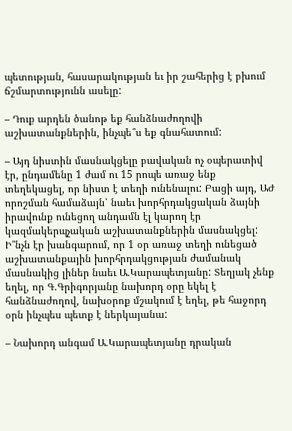պետության, հասարակության եւ իր շահերից է բխում ճշմարտությունն ասելը:

– Դուք արդեն ծանոթ եք հանձնաժողովի աշխատանքներին, ինչպե՞ս եք գնահատում:

– Այդ նիստին մասնակցելը բավական ոչ օպերատիվ էր, ընդամենը 1 ժամ ու 15 րոպե առաջ ենք տեղեկացել, որ նիստ է տեղի ունենալու: Բացի այդ, ԱԺ որոշման համաձայն՝ նաեւ խորհրդակցական ձայնի իրավունք ունեցող անդամն էլ կարող էր կազմակերպչական աշխատանքներին մասնակցել: Ի՞նչն էր խանգարում, որ 1 օր առաջ տեղի ունեցած աշխատանքային խորհրդակցության ժամանակ մասնակից լիներ նաեւ Ա.Կարապետյանը: Տեղյակ չենք եղել, որ Գ.Գրիգորյանը նախորդ օրը եկել է հանձնաժողով, նախօրոք մշակում է եղել, թե հաջորդ օրն ինչպես պետք է ներկայանա:

– Նախորդ անգամ Ա.Կարապետյանը դրական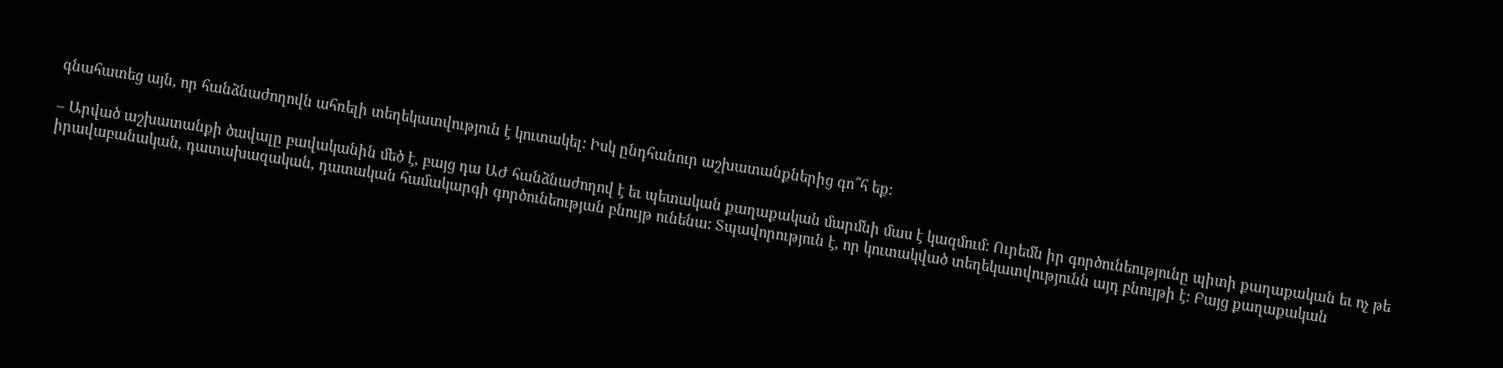գնահատեց այն, որ հանձնաժողովն ահռելի տեղեկատվություն է կուտակել: Իսկ ընդհանուր աշխատանքներից գո՞հ եք:

– Արված աշխատանքի ծավալը բավականին մեծ է, բայց դա ԱԺ հանձնաժողով է եւ պետական քաղաքական մարմնի մաս է կազմում: Ուրեմն իր գործունեությունը պիտի քաղաքական եւ ոչ թե իրավաբանական, դատախազական, դատական համակարգի գործունեության բնույթ ունենա: Տպավորություն է, որ կուտակված տեղեկատվությունն այդ բնույթի է: Բայց քաղաքական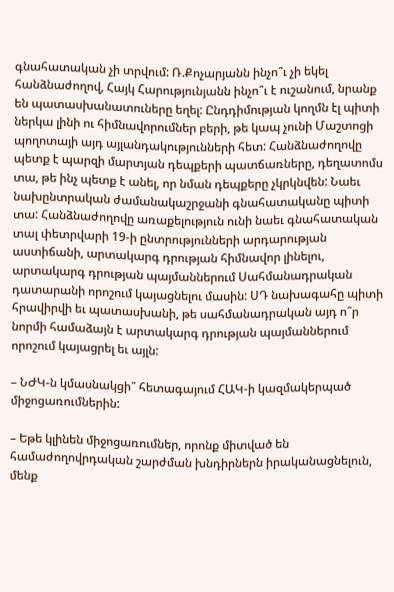գնահատական չի տրվում: Ռ.Քոչարյանն ինչո՞ւ չի եկել հանձնաժողով, Հայկ Հարությունյանն ինչո՞ւ է ուշանում, նրանք են պատասխանատուները եղել: Ընդդիմության կողմն էլ պիտի ներկա լինի ու հիմնավորումներ բերի, թե կապ չունի Մաշտոցի պողոտայի այդ այլանդակությունների հետ: Հանձնաժողովը պետք է պարզի մարտյան դեպքերի պատճառները, դեղատոմս տա, թե ինչ պետք է անել, որ նման դեպքերը չկրկնվեն: Նաեւ նախընտրական ժամանակաշրջանի գնահատականը պիտի տա: Հանձնաժողովը առաքելություն ունի նաեւ գնահատական տալ փետրվարի 19-ի ընտրությունների արդարության աստիճանի, արտակարգ դրության հիմնավոր լինելու, արտակարգ դրության պայմաններում Սահմանադրական դատարանի որոշում կայացնելու մասին: ՍԴ նախագահը պիտի հրավիրվի եւ պատասխանի, թե սահմանադրական այդ ո՞ր նորմի համաձայն է արտակարգ դրության պայմաններում որոշում կայացրել եւ այլն:

– ՆԺԿ-ն կմասնակցի՞ հետագայում ՀԱԿ-ի կազմակերպած միջոցառումներին:

– Եթե կլինեն միջոցառումներ, որոնք միտված են համաժողովրդական շարժման խնդիրներն իրականացնելուն, մենք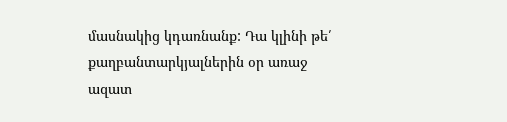մասնակից կդառնանք: Դա կլինի թե՛ քաղբանտարկյալներին օր առաջ ազատ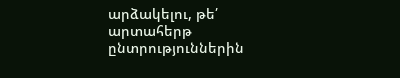արձակելու, թե՛ արտահերթ ընտրություններին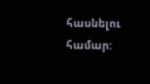հասնելու համար: